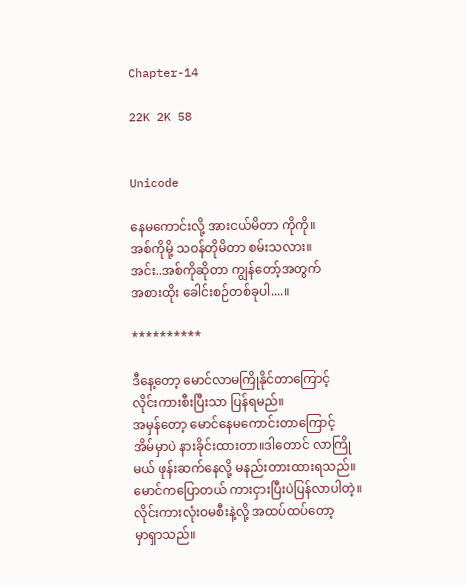Chapter-14

22K 2K 58


Unicode

နေမကောင်းလို့ အားငယ်မိတာ ကိုကို။
အစ်ကိုမို့ သဝန်တိုမိတာ စမ်းသလား။
အင်း..အစ်ကိုဆိုတာ ကျွန်တော့်အတွက်
အစားထိုး ခေါင်းစဉ်တစ်ခုပါ....။

**********

ဒီနေ့တော့ မောင်လာမကြိုနိုင်တာကြောင့်
လိုင်းကားစီးပြီးသာ ပြန်ရမည်။
အမှန်တော့ မောင်နေမကောင်းတာကြောင့်
အိမ်မှာပဲ နားခိုင်းထားတာ။ဒါတောင် လာကြို
မယ် ဖုန်းဆက်နေလို့ မနည်းတားထားရသည်။
မောင်ကပြောတယ် ကားငှားပြီးပဲပြန်လာပါတဲ့။
လိုင်းကားလုံးဝမစီးနဲ့လို့ အထပ်ထပ်တော့
မှာရှာသည်။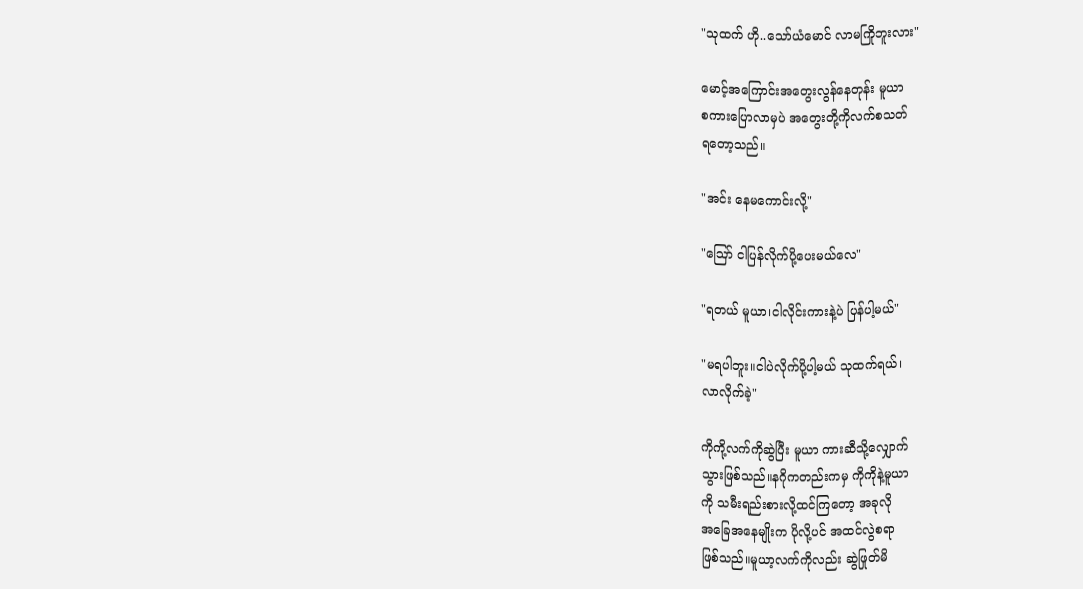"သုထက် ဟို..သော်ယံမောင် လာမကြိုဘူးလား"

မောင့်အကြောင်းအတွေးလွန်နေတုန်း မူယာ
စကားပြောလာမှပဲ အတွေးတို့ကိုလက်စသတ်
ရတော့သည်။

"အင်း နေမကောင်းလို့"

"ဪ ငါပြန်လိုက်ပို့ပေးမယ်လေ"

"ရတယ် မူယာ၊ငါလိုင်းကားနဲ့ပဲ ပြန်ပါ့မယ်"

"မရပါဘူး။ငါပဲလိုက်ပို့ပါ့မယ် သုထက်ရယ်၊
လာလိုက်ခဲ့"

ကိုကို့လက်ကိုဆွဲပြီး မူယာ ကားဆီသို့လျှောက်
သွားဖြစ်သည်။နဂိုကတည်းကမှ ကိုကိုနဲ့မူယာ
ကို သမီးရည်းစားလို့ထင်ကြတော့ အခုလို
အခြေအနေမျိုးက ပိုလို့ပင် အထင်လွဲစရာ
ဖြစ်သည်။မူယာ့လက်ကိုလည်း ဆွဲဖြုတ်မိ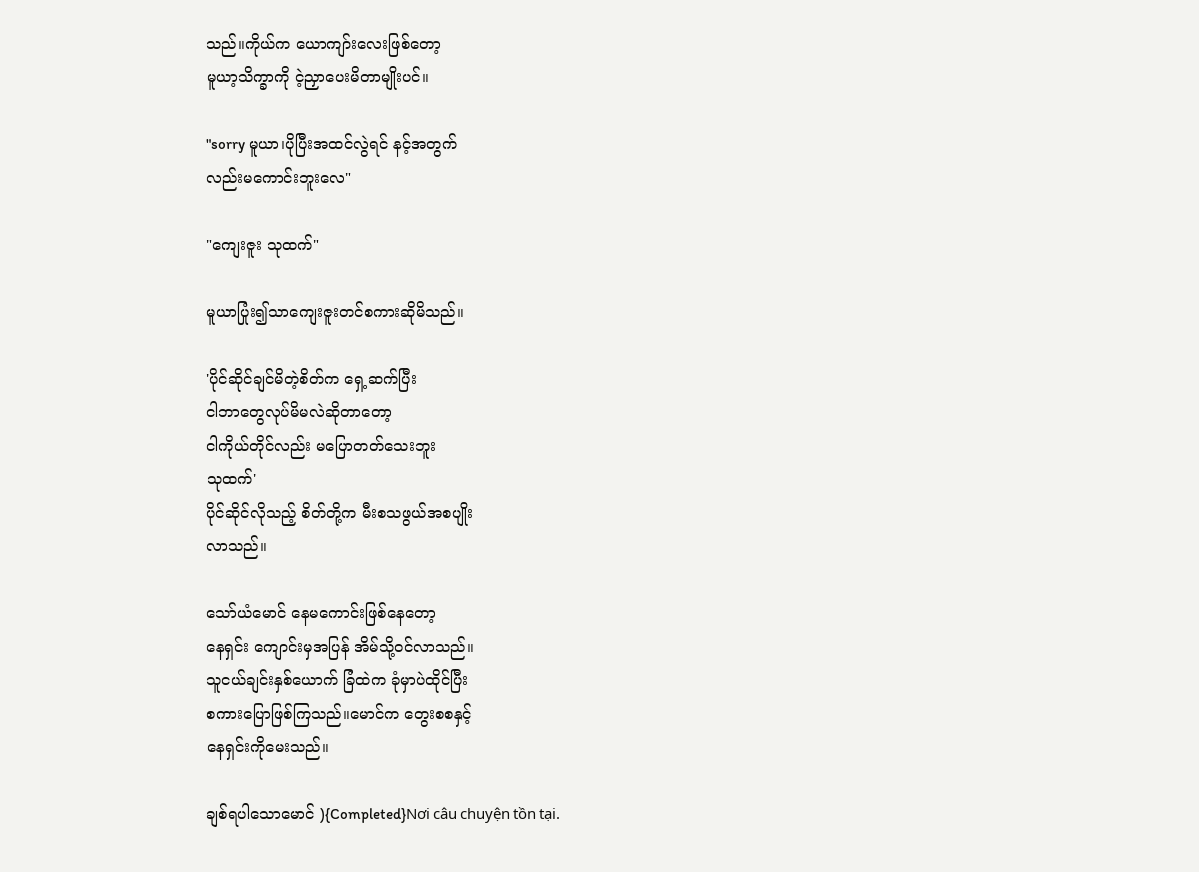သည်။ကိုယ်က ယောကျာ်းလေးဖြစ်တော့
မူယာ့သိက္ခာကို ငဲ့ညှာပေးမိတာမျိုးပင်။

"sorry မူယာ၊ပိုပြီးအထင်လွဲရင် နင့်အတွက်
လည်းမကောင်းဘူးလေ"

"ကျေးဇူး သုထက်"

မူယာပြုံး၍သာကျေးဇူးတင်စကားဆိုမိသည်။

'ပိုင်ဆိုင်ချင်မိတဲ့စိတ်က ရှေ့ဆက်ပြီး
ငါဘာတွေလုပ်မိမလဲဆိုတာတော့
ငါကိုယ်တိုင်လည်း မပြောတတ်သေးဘူး
သုထက်'
ပိုင်ဆိုင်လိုသည့် စိတ်တို့က မီးစသဖွယ်အစပျိုး
လာသည်။

သော်ယံမောင် နေမကောင်းဖြစ်နေတော့
နေရှင်း ကျောင်းမှအပြန် အိမ်သို့ဝင်လာသည်။
သူငယ်ချင်းနှစ်ယောက် ခြံထဲက ခုံမှာပဲထိုင်ပြီး
စကားပြောဖြစ်ကြသည်။မောင်က တွေးစစနှင့်
နေရှင်းကိုမေးသည်။

ချစ်ရပါသောမောင် ){Completed}Nơi câu chuyện tồn tại.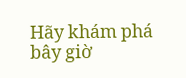Hãy khám phá bây giờ